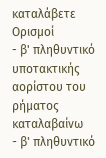καταλάβετε
Ορισμοί
- β' πληθυντικό υποτακτικής αορίστου του ρήματος καταλαβαίνω
- β' πληθυντικό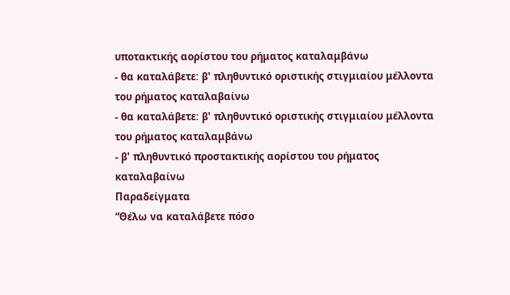υποτακτικής αορίστου του ρήματος καταλαμβάνω
- θα καταλάβετε: β' πληθυντικό οριστικής στιγμιαίου μέλλοντα του ρήματος καταλαβαίνω
- θα καταλάβετε: β' πληθυντικό οριστικής στιγμιαίου μέλλοντα του ρήματος καταλαμβάνω
- β' πληθυντικό προστακτικής αορίστου του ρήματος καταλαβαίνω
Παραδείγματα
“Θέλω να καταλάβετε πόσο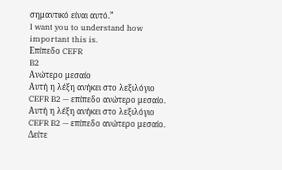σημαντικό είναι αυτό.”
I want you to understand how important this is.
Επίπεδο CEFR
B2
Ανώτερο μεσαίο
Αυτή η λέξη ανήκει στο λεξιλόγιο CEFR B2 — επίπεδο ανώτερο μεσαίο.
Αυτή η λέξη ανήκει στο λεξιλόγιο CEFR B2 — επίπεδο ανώτερο μεσαίο.
Δείτε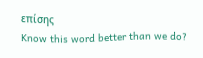επίσης
Know this word better than we do?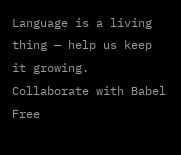Language is a living thing — help us keep it growing. Collaborate with Babel Free